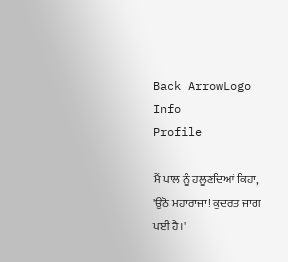Back ArrowLogo
Info
Profile

ਮੈਂ ਪਾਲ ਨੂੰ ਹਲੂਣਦਿਆਂ ਕਿਹਾ, 'ਉਠੋ ਮਹਾਰਾਜਾ! ਕੁਦਰਤ ਜਾਗ ਪਈ ਹੈ।'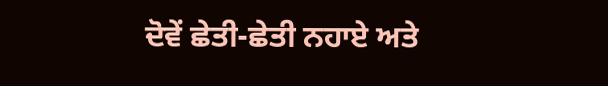ਦੋਵੇਂ ਛੇਤੀ-ਛੇਤੀ ਨਹਾਏ ਅਤੇ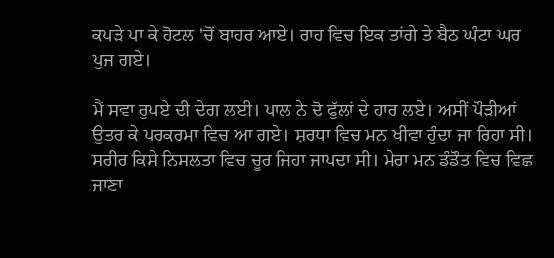ਕਪੜੇ ਪਾ ਕੇ ਹੋਟਲ 'ਚੋਂ ਬਾਹਰ ਆਏ। ਰਾਹ ਵਿਚ ਇਕ ਤਾਂਗੇ ਤੇ ਬੈਠ ਘੰਟਾ ਘਰ ਪੁਜ ਗਏ।

ਮੈਂ ਸਵਾ ਰੁਪਏ ਦੀ ਦੇਗ ਲਈ। ਪਾਲ ਨੇ ਦੋ ਫੁੱਲਾਂ ਦੇ ਹਾਰ ਲਏ। ਅਸੀਂ ਪੌੜੀਆਂ ਉਤਰ ਕੇ ਪਰਕਰਮਾ ਵਿਚ ਆ ਗਏ। ਸ਼ਰਧਾ ਵਿਚ ਮਨ ਖੀਵਾ ਹੁੰਦਾ ਜਾ ਰਿਹਾ ਸੀ। ਸਰੀਰ ਕਿਸੇ ਨਿਸਲਤਾ ਵਿਚ ਚੂਰ ਜਿਹਾ ਜਾਪਦਾ ਸੀ। ਮੇਰਾ ਮਨ ਡੰਡੌਤ ਵਿਚ ਵਿਛ ਜਾਣਾ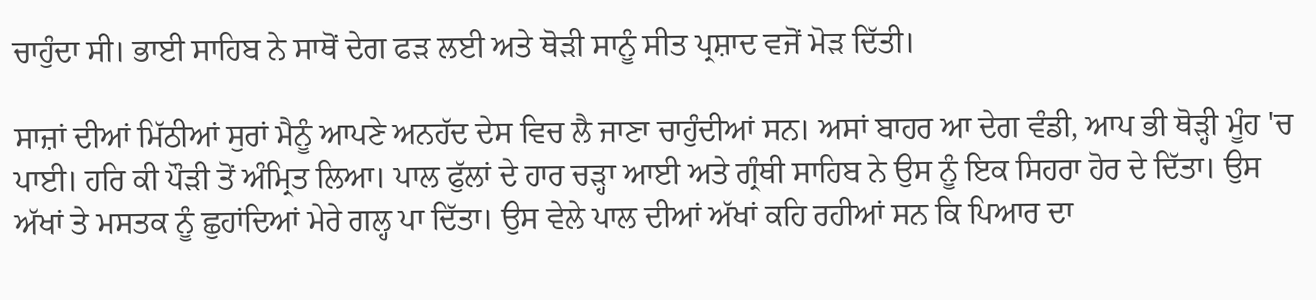ਚਾਹੁੰਦਾ ਸੀ। ਭਾਈ ਸਾਹਿਬ ਨੇ ਸਾਥੋਂ ਦੇਗ ਫੜ ਲਈ ਅਤੇ ਥੋੜੀ ਸਾਨੂੰ ਸੀਤ ਪ੍ਰਸ਼ਾਦ ਵਜੋਂ ਮੋੜ ਦਿੱਤੀ।

ਸਾਜ਼ਾਂ ਦੀਆਂ ਮਿੱਠੀਆਂ ਸੁਰਾਂ ਮੈਨੂੰ ਆਪਣੇ ਅਨਹੱਦ ਦੇਸ ਵਿਚ ਲੈ ਜਾਣਾ ਚਾਹੁੰਦੀਆਂ ਸਨ। ਅਸਾਂ ਬਾਹਰ ਆ ਦੇਗ ਵੰਡੀ, ਆਪ ਭੀ ਥੋੜ੍ਹੀ ਮੂੰਹ 'ਚ ਪਾਈ। ਹਰਿ ਕੀ ਪੌੜੀ ਤੋਂ ਅੰਮ੍ਰਿਤ ਲਿਆ। ਪਾਲ ਫੁੱਲਾਂ ਦੇ ਹਾਰ ਚੜ੍ਹਾ ਆਈ ਅਤੇ ਗ੍ਰੰਥੀ ਸਾਹਿਬ ਨੇ ਉਸ ਨੂੰ ਇਕ ਸਿਹਰਾ ਹੋਰ ਦੇ ਦਿੱਤਾ। ਉਸ ਅੱਖਾਂ ਤੇ ਮਸਤਕ ਨੂੰ ਛੁਹਾਂਦਿਆਂ ਮੇਰੇ ਗਲ੍ਹ ਪਾ ਦਿੱਤਾ। ਉਸ ਵੇਲੇ ਪਾਲ ਦੀਆਂ ਅੱਖਾਂ ਕਹਿ ਰਹੀਆਂ ਸਨ ਕਿ ਪਿਆਰ ਦਾ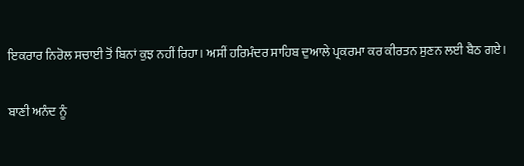ਇਕਰਾਰ ਨਿਰੋਲ ਸਚਾਈ ਤੋਂ ਬਿਨਾਂ ਕੁਝ ਨਹੀਂ ਰਿਹਾ। ਅਸੀਂ ਹਰਿਮੰਦਰ ਸਾਹਿਬ ਦੁਆਲੇ ਪ੍ਰਕਰਮਾ ਕਰ ਕੀਰਤਨ ਸੁਣਨ ਲਈ ਬੈਠ ਗਏ।

ਬਾਣੀ ਅਨੰਦ ਨੂੰ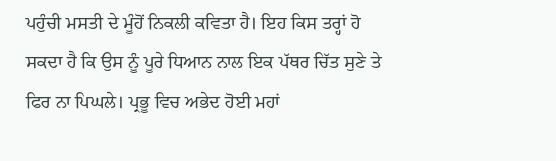ਪਹੁੰਚੀ ਮਸਤੀ ਦੇ ਮੂੰਹੋਂ ਨਿਕਲੀ ਕਵਿਤਾ ਹੈ। ਇਹ ਕਿਸ ਤਰ੍ਹਾਂ ਹੋ ਸਕਦਾ ਹੈ ਕਿ ਉਸ ਨੂੰ ਪੂਰੇ ਧਿਆਨ ਨਾਲ ਇਕ ਪੱਥਰ ਚਿੱਤ ਸੁਣੇ ਤੇ ਫਿਰ ਨਾ ਪਿਘਲੇ। ਪ੍ਰਭੂ ਵਿਚ ਅਭੇਦ ਹੋਈ ਮਹਾਂ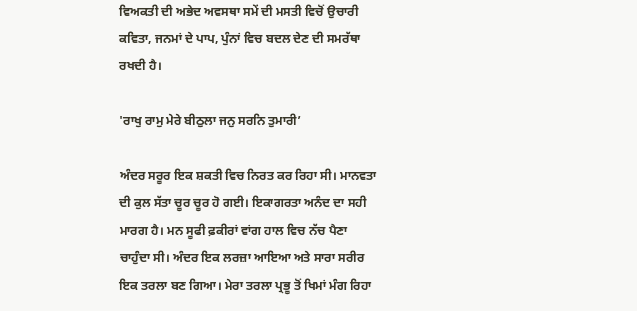ਵਿਅਕਤੀ ਦੀ ਅਭੇਦ ਅਵਸਥਾ ਸਮੇਂ ਦੀ ਮਸਤੀ ਵਿਚੋਂ ਉਚਾਰੀ ਕਵਿਤਾ, ਜਨਮਾਂ ਦੇ ਪਾਪ, ਪੁੰਨਾਂ ਵਿਚ ਬਦਲ ਦੇਣ ਦੀ ਸਮਰੱਥਾ ਰਖਦੀ ਹੈ।

'ਰਾਖੁ ਰਾਮੁ ਮੇਰੇ ਬੀਠੁਲਾ ਜਨੁ ਸਰਨਿ ਤੁਮਾਰੀ’

ਅੰਦਰ ਸਰੂਰ ਇਕ ਸ਼ਕਤੀ ਵਿਚ ਨਿਰਤ ਕਰ ਰਿਹਾ ਸੀ। ਮਾਨਵਤਾ ਦੀ ਕੁਲ ਸੱਤਾ ਚੂਰ ਚੂਰ ਹੋ ਗਈ। ਇਕਾਗਰਤਾ ਅਨੰਦ ਦਾ ਸਹੀ ਮਾਰਗ ਹੈ। ਮਨ ਸੂਫੀ ਫ਼ਕੀਰਾਂ ਵਾਂਗ ਹਾਲ ਵਿਚ ਨੱਚ ਪੈਣਾ ਚਾਹੁੰਦਾ ਸੀ। ਅੰਦਰ ਇਕ ਲਰਜ਼ਾ ਆਇਆ ਅਤੇ ਸਾਰਾ ਸਰੀਰ ਇਕ ਤਰਲਾ ਬਣ ਗਿਆ। ਮੇਰਾ ਤਰਲਾ ਪ੍ਰਭੂ ਤੋਂ ਖਿਮਾਂ ਮੰਗ ਰਿਹਾ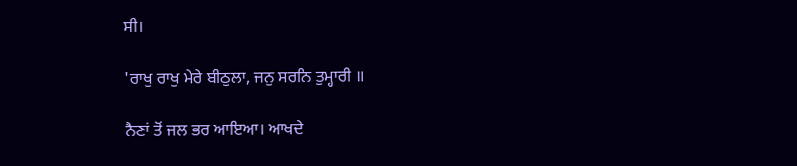ਸੀ।

'ਰਾਖੁ ਰਾਖੁ ਮੇਰੇ ਬੀਠੁਲਾ, ਜਨੁ ਸਰਨਿ ਤੁਮ੍ਹਾਰੀ ॥

ਨੈਣਾਂ ਤੋਂ ਜਲ ਭਰ ਆਇਆ। ਆਖਦੇ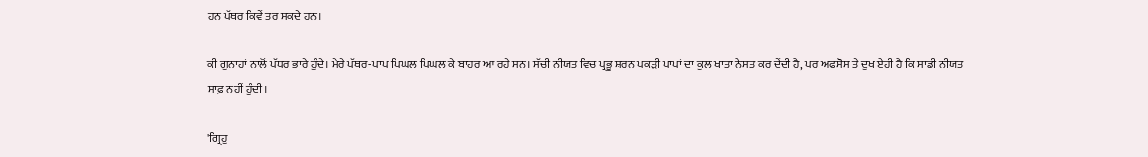ਹਨ ਪੱਥਰ ਕਿਵੇਂ ਤਰ ਸਕਦੇ ਹਨ।

ਕੀ ਗੁਨਾਹਾਂ ਨਾਲੋਂ ਪੱਧਰ ਭਾਰੇ ਹੁੰਦੇ। ਮੇਰੇ ਪੱਥਰ-ਪਾਪ ਪਿਘਲ ਪਿਘਲ ਕੇ ਬਾਹਰ ਆ ਰਹੇ ਸਨ। ਸੱਚੀ ਨੀਯਤ ਵਿਚ ਪ੍ਰਭੂ ਸ਼ਰਨ ਪਕੜੀ ਪਾਪਾਂ ਦਾ ਕੁਲ ਖਾਤਾ ਨੇਸਤ ਕਰ ਦੇਂਦੀ ਹੈ, ਪਰ ਅਫਸੋਸ ਤੇ ਦੁਖ ਏਹੀ ਹੈ ਕਿ ਸਾਡੀ ਨੀਯਤ ਸਾਫ਼ ਨਹੀਂ ਹੁੰਦੀ।

'ਗ੍ਰਿਹੁ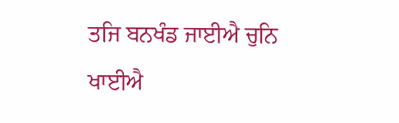ਤਜਿ ਬਨਖੰਡ ਜਾਈਐ ਚੁਨਿ ਖਾਈਐ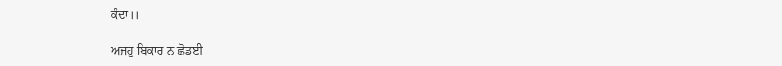ਕੰਦਾ।।

ਅਜਹੁ ਬਿਕਾਰ ਨ ਛੋਡਈ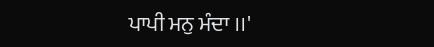ਪਾਪੀ ਮਨੁ ਮੰਦਾ ।।'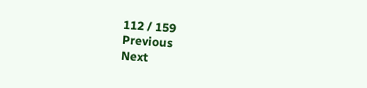112 / 159
Previous
Next